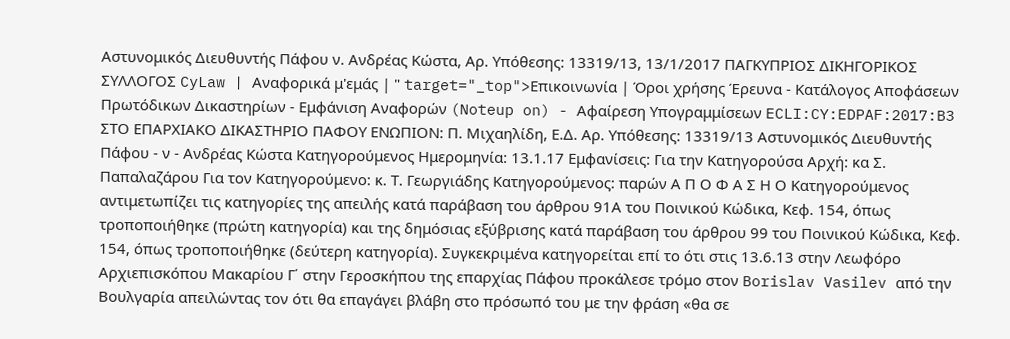Αστυνομικός Διευθυντής Πάφου ν. Ανδρέας Κώστα, Aρ. Υπόθεσης: 13319/13, 13/1/2017 ΠΑΓΚΥΠΡΙΟΣ ΔΙΚΗΓΟΡΙΚΟΣ ΣΥΛΛΟΓΟΣ CyLaw | Αναφορικά μ'εμάς | " target="_top">Επικοινωνία | Όροι χρήσης Έρευνα - Κατάλογος Αποφάσεων Πρωτόδικων Δικαστηρίων - Εμφάνιση Αναφορών (Noteup on) - Αφαίρεση Υπογραμμίσεων ECLI:CY:EDPAF:2017:B3 ΣΤΟ ΕΠΑΡΧΙΑΚΟ ΔΙΚΑΣΤΗΡΙΟ ΠΑΦΟΥ ΕΝΩΠΙΟΝ: Π. Μιχαηλίδη, Ε.Δ. Aρ. Υπόθεσης: 13319/13 Αστυνομικός Διευθυντής Πάφου - ν - Ανδρέας Κώστα Κατηγορούμενος Ημερομηνία: 13.1.17 Εμφανίσεις: Για την Κατηγορούσα Αρχή: κα Σ. Παπαλαζάρου Για τον Κατηγορούμενο: κ. Τ. Γεωργιάδης Κατηγορούμενος: παρών Α Π Ο Φ Α Σ Η Ο Κατηγορούμενος αντιμετωπίζει τις κατηγορίες της απειλής κατά παράβαση του άρθρου 91Α του Ποινικού Κώδικα, Κεφ. 154, όπως τροποποιήθηκε (πρώτη κατηγορία) και της δημόσιας εξύβρισης κατά παράβαση του άρθρου 99 του Ποινικού Κώδικα, Κεφ. 154, όπως τροποποιήθηκε (δεύτερη κατηγορία). Συγκεκριμένα κατηγορείται επί το ότι στις 13.6.13 στην Λεωφόρο Αρχιεπισκόπου Μακαρίου Γ΄ στην Γεροσκήπου της επαρχίας Πάφου προκάλεσε τρόμο στον Borislav Vasilev από την Βουλγαρία απειλώντας τον ότι θα επαγάγει βλάβη στο πρόσωπό του με την φράση «θα σε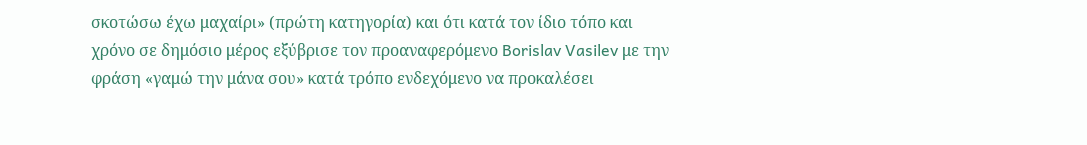σκοτώσω έχω μαχαίρι» (πρώτη κατηγορία) και ότι κατά τον ίδιο τόπο και χρόνο σε δημόσιο μέρος εξύβρισε τον προαναφερόμενο Borislav Vasilev με την φράση «γαμώ την μάνα σου» κατά τρόπο ενδεχόμενο να προκαλέσει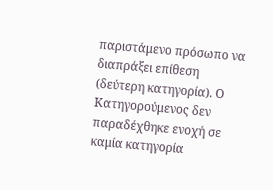παριστάμενο πρόσωπο να διαπράξει επίθεση (δεύτερη κατηγορία). Ο Κατηγορούμενος δεν παραδέχθηκε ενοχή σε καμία κατηγορία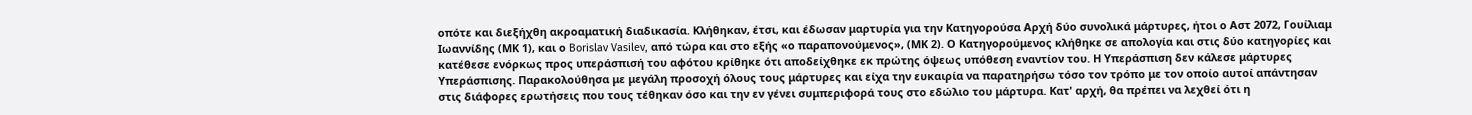οπότε και διεξήχθη ακροαματική διαδικασία. Κλήθηκαν, έτσι, και έδωσαν μαρτυρία για την Κατηγορούσα Αρχή δύο συνολικά μάρτυρες, ήτοι ο Αστ 2072, Γουίλιαμ Ιωαννίδης (ΜΚ 1), και ο Borislav Vasilev, από τώρα και στο εξής «ο παραπονούμενος», (ΜΚ 2). Ο Κατηγορούμενος κλήθηκε σε απολογία και στις δύο κατηγορίες και κατέθεσε ενόρκως προς υπεράσπισή του αφότου κρίθηκε ότι αποδείχθηκε εκ πρώτης όψεως υπόθεση εναντίον του. Η Υπεράσπιση δεν κάλεσε μάρτυρες Υπεράσπισης. Παρακολούθησα με μεγάλη προσοχή όλους τους μάρτυρες και είχα την ευκαιρία να παρατηρήσω τόσο τον τρόπο με τον οποίο αυτοί απάντησαν στις διάφορες ερωτήσεις που τους τέθηκαν όσο και την εν γένει συμπεριφορά τους στο εδώλιο του μάρτυρα. Κατ' αρχή, θα πρέπει να λεχθεί ότι η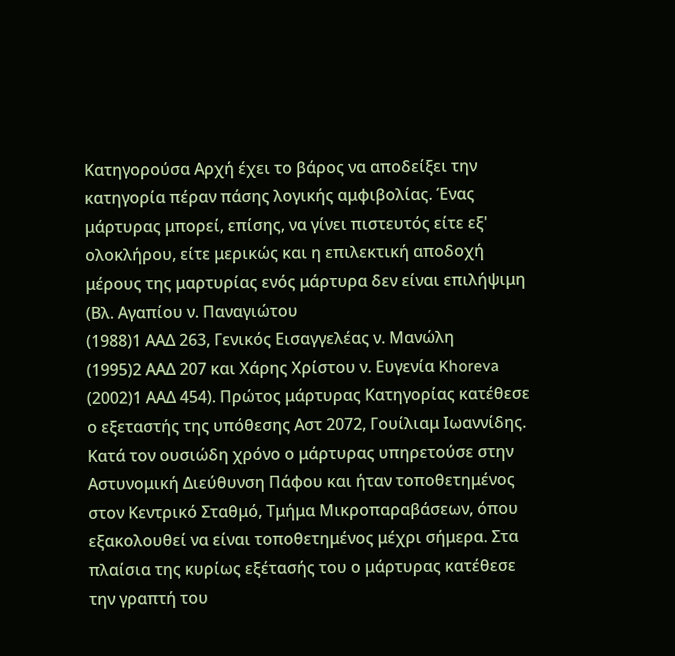Κατηγορούσα Αρχή έχει το βάρος να αποδείξει την κατηγορία πέραν πάσης λογικής αμφιβολίας. Ένας μάρτυρας μπορεί, επίσης, να γίνει πιστευτός είτε εξ' ολοκλήρου, είτε μερικώς και η επιλεκτική αποδοχή μέρους της μαρτυρίας ενός μάρτυρα δεν είναι επιλήψιμη (Βλ. Αγαπίου ν. Παναγιώτου
(1988)1 ΑΑΔ 263, Γενικός Εισαγγελέας ν. Μανώλη
(1995)2 ΑΑΔ 207 και Χάρης Χρίστου ν. Ευγενία Khoreva
(2002)1 ΑΑΔ 454). Πρώτος μάρτυρας Κατηγορίας κατέθεσε ο εξεταστής της υπόθεσης Αστ 2072, Γουίλιαμ Ιωαννίδης. Κατά τον ουσιώδη χρόνο ο μάρτυρας υπηρετούσε στην Αστυνομική Διεύθυνση Πάφου και ήταν τοποθετημένος στον Κεντρικό Σταθμό, Τμήμα Μικροπαραβάσεων, όπου εξακολουθεί να είναι τοποθετημένος μέχρι σήμερα. Στα πλαίσια της κυρίως εξέτασής του ο μάρτυρας κατέθεσε την γραπτή του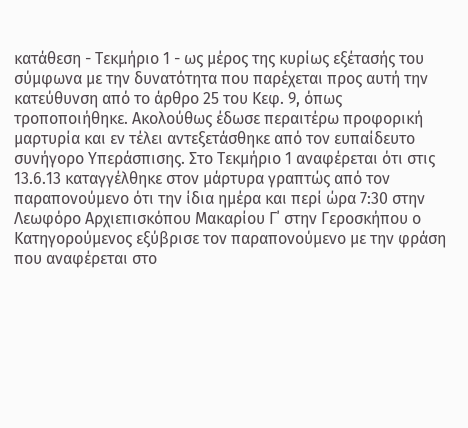κατάθεση - Τεκμήριο 1 - ως μέρος της κυρίως εξέτασής του σύμφωνα με την δυνατότητα που παρέχεται προς αυτή την κατεύθυνση από το άρθρο 25 του Κεφ. 9, όπως τροποποιήθηκε. Ακολούθως έδωσε περαιτέρω προφορική μαρτυρία και εν τέλει αντεξετάσθηκε από τον ευπαίδευτο συνήγορο Υπεράσπισης. Στο Τεκμήριο 1 αναφέρεται ότι στις 13.6.13 καταγγέλθηκε στον μάρτυρα γραπτώς από τον παραπονούμενο ότι την ίδια ημέρα και περί ώρα 7:30 στην Λεωφόρο Αρχιεπισκόπου Μακαρίου Γ΄ στην Γεροσκήπου ο Κατηγορούμενος εξύβρισε τον παραπονούμενο με την φράση που αναφέρεται στο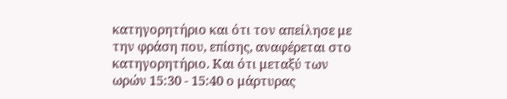κατηγορητήριο και ότι τον απείλησε με την φράση που, επίσης, αναφέρεται στο κατηγορητήριο. Και ότι μεταξύ των ωρών 15:30 - 15:40 ο μάρτυρας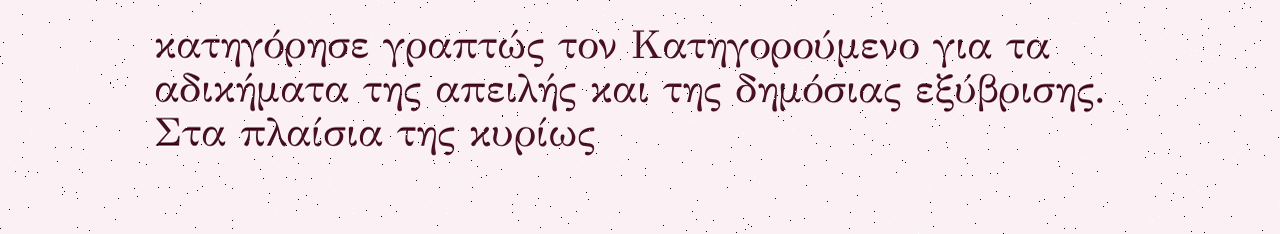κατηγόρησε γραπτώς τον Κατηγορούμενο για τα αδικήματα της απειλής και της δημόσιας εξύβρισης. Στα πλαίσια της κυρίως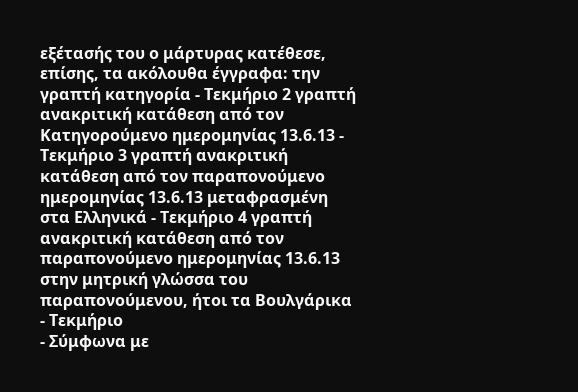εξέτασής του ο μάρτυρας κατέθεσε, επίσης, τα ακόλουθα έγγραφα: την γραπτή κατηγορία - Τεκμήριο 2 γραπτή ανακριτική κατάθεση από τον Κατηγορούμενο ημερομηνίας 13.6.13 - Τεκμήριο 3 γραπτή ανακριτική κατάθεση από τον παραπονούμενο ημερομηνίας 13.6.13 μεταφρασμένη στα Ελληνικά - Τεκμήριο 4 γραπτή ανακριτική κατάθεση από τον παραπονούμενο ημερομηνίας 13.6.13 στην μητρική γλώσσα του παραπονούμενου, ήτοι τα Βουλγάρικα - Τεκμήριο
- Σύμφωνα με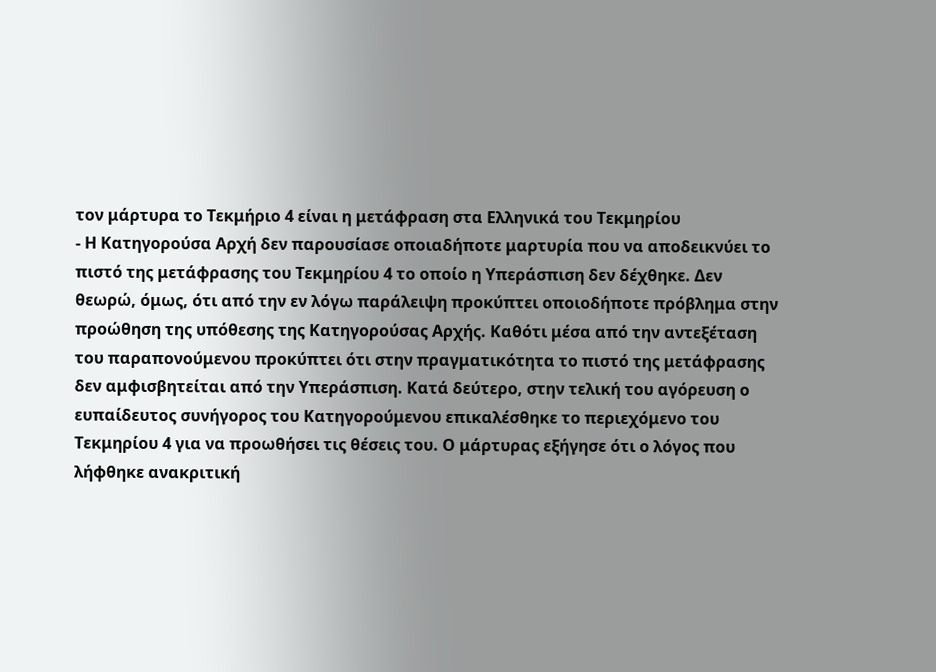τον μάρτυρα το Τεκμήριο 4 είναι η μετάφραση στα Ελληνικά του Τεκμηρίου
- Η Κατηγορούσα Αρχή δεν παρουσίασε οποιαδήποτε μαρτυρία που να αποδεικνύει το πιστό της μετάφρασης του Τεκμηρίου 4 το οποίο η Υπεράσπιση δεν δέχθηκε. Δεν θεωρώ, όμως, ότι από την εν λόγω παράλειψη προκύπτει οποιοδήποτε πρόβλημα στην προώθηση της υπόθεσης της Κατηγορούσας Αρχής. Καθότι μέσα από την αντεξέταση του παραπονούμενου προκύπτει ότι στην πραγματικότητα το πιστό της μετάφρασης δεν αμφισβητείται από την Υπεράσπιση. Κατά δεύτερο, στην τελική του αγόρευση ο ευπαίδευτος συνήγορος του Κατηγορούμενου επικαλέσθηκε το περιεχόμενο του Τεκμηρίου 4 για να προωθήσει τις θέσεις του. Ο μάρτυρας εξήγησε ότι ο λόγος που λήφθηκε ανακριτική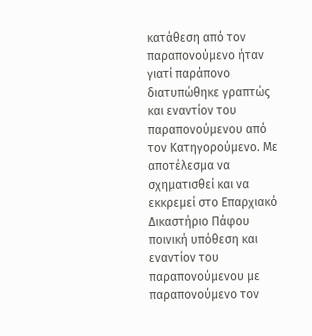κατάθεση από τον παραπονούμενο ήταν γιατί παράπονο διατυπώθηκε γραπτώς και εναντίον του παραπονούμενου από τον Κατηγορούμενο. Με αποτέλεσμα να σχηματισθεί και να εκκρεμεί στο Επαρχιακό Δικαστήριο Πάφου ποινική υπόθεση και εναντίον του παραπονούμενου με παραπονούμενο τον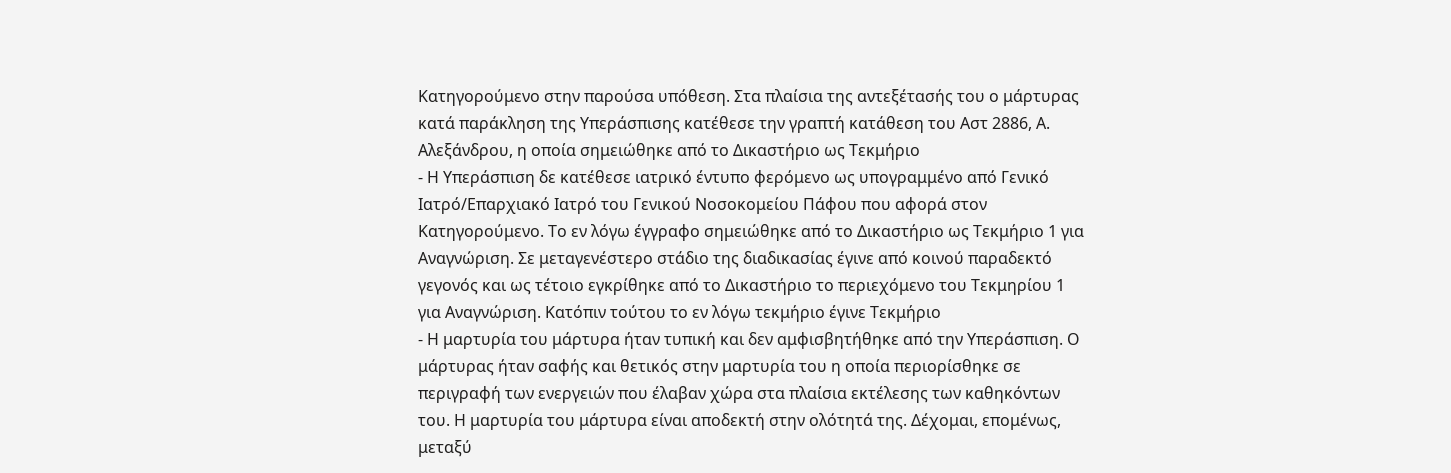Κατηγορούμενο στην παρούσα υπόθεση. Στα πλαίσια της αντεξέτασής του ο μάρτυρας κατά παράκληση της Υπεράσπισης κατέθεσε την γραπτή κατάθεση του Αστ 2886, Α. Αλεξάνδρου, η οποία σημειώθηκε από το Δικαστήριο ως Τεκμήριο
- Η Υπεράσπιση δε κατέθεσε ιατρικό έντυπο φερόμενο ως υπογραμμένο από Γενικό Ιατρό/Επαρχιακό Ιατρό του Γενικού Νοσοκομείου Πάφου που αφορά στον Κατηγορούμενο. Το εν λόγω έγγραφο σημειώθηκε από το Δικαστήριο ως Τεκμήριο 1 για Αναγνώριση. Σε μεταγενέστερο στάδιο της διαδικασίας έγινε από κοινού παραδεκτό γεγονός και ως τέτοιο εγκρίθηκε από το Δικαστήριο το περιεχόμενο του Τεκμηρίου 1 για Αναγνώριση. Κατόπιν τούτου το εν λόγω τεκμήριο έγινε Τεκμήριο
- Η μαρτυρία του μάρτυρα ήταν τυπική και δεν αμφισβητήθηκε από την Υπεράσπιση. Ο μάρτυρας ήταν σαφής και θετικός στην μαρτυρία του η οποία περιορίσθηκε σε περιγραφή των ενεργειών που έλαβαν χώρα στα πλαίσια εκτέλεσης των καθηκόντων του. Η μαρτυρία του μάρτυρα είναι αποδεκτή στην ολότητά της. Δέχομαι, επομένως, μεταξύ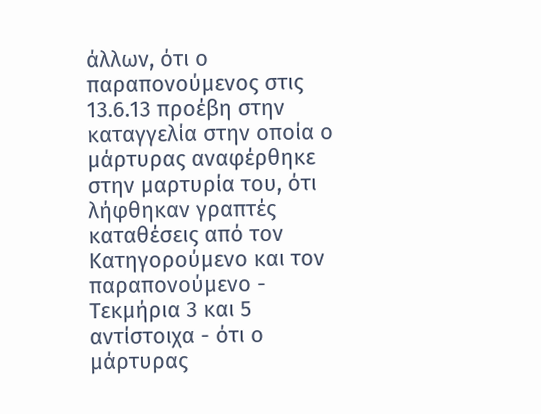άλλων, ότι ο παραπονούμενος στις 13.6.13 προέβη στην καταγγελία στην οποία ο μάρτυρας αναφέρθηκε στην μαρτυρία του, ότι λήφθηκαν γραπτές καταθέσεις από τον Κατηγορούμενο και τον παραπονούμενο - Τεκμήρια 3 και 5 αντίστοιχα - ότι ο μάρτυρας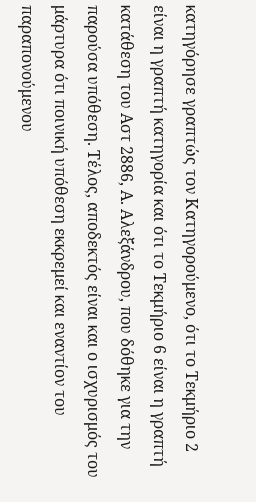κατηγόρησε γραπτώς τον Κατηγορούμενο, ότι το Τεκμήριο 2 είναι η γραπτή κατηγορία και ότι το Τεκμήριο 6 είναι η γραπτή κατάθεση του Αστ 2886, Α. Αλεξάνδρου, που δόθηκε για την παρούσα υπόθεση. Τέλος, αποδεκτός είναι και ο ισχυρισμός του μάρτυρα ότι ποινική υπόθεση εκκρεμεί και εναντίον του παραπονούμενου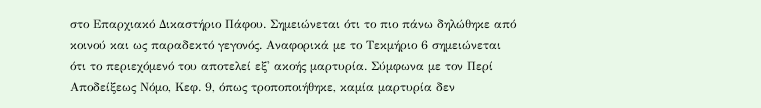στο Επαρχιακό Δικαστήριο Πάφου. Σημειώνεται ότι το πιο πάνω δηλώθηκε από κοινού και ως παραδεκτό γεγονός. Αναφορικά με το Τεκμήριο 6 σημειώνεται ότι το περιεχόμενό του αποτελεί εξ' ακοής μαρτυρία. Σύμφωνα με τον Περί Αποδείξεως Νόμο, Κεφ. 9, όπως τροποποιήθηκε, καμία μαρτυρία δεν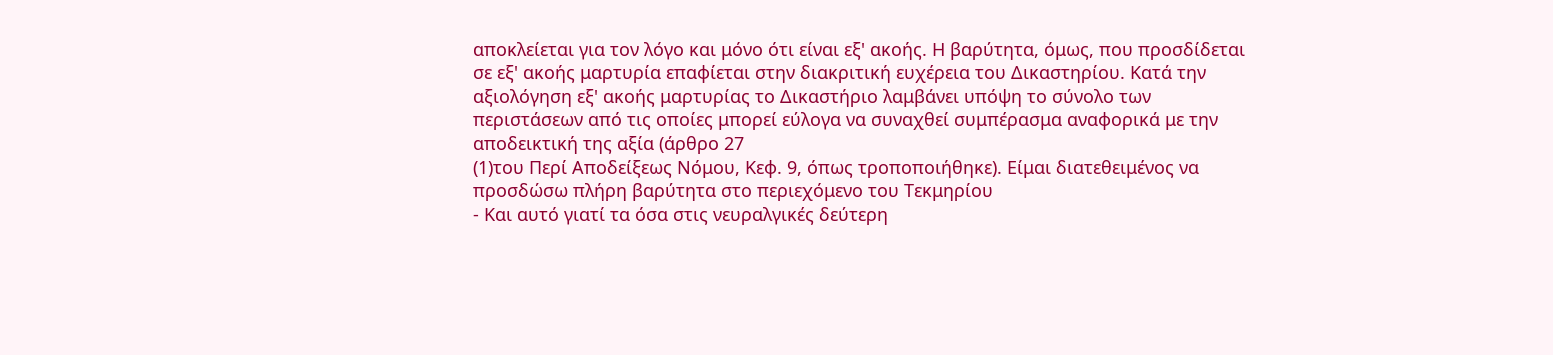αποκλείεται για τον λόγο και μόνο ότι είναι εξ' ακοής. Η βαρύτητα, όμως, που προσδίδεται σε εξ' ακοής μαρτυρία επαφίεται στην διακριτική ευχέρεια του Δικαστηρίου. Κατά την αξιολόγηση εξ' ακοής μαρτυρίας το Δικαστήριο λαμβάνει υπόψη το σύνολο των περιστάσεων από τις οποίες μπορεί εύλογα να συναχθεί συμπέρασμα αναφορικά με την αποδεικτική της αξία (άρθρο 27
(1)του Περί Αποδείξεως Νόμου, Κεφ. 9, όπως τροποποιήθηκε). Είμαι διατεθειμένος να προσδώσω πλήρη βαρύτητα στο περιεχόμενο του Τεκμηρίου
- Και αυτό γιατί τα όσα στις νευραλγικές δεύτερη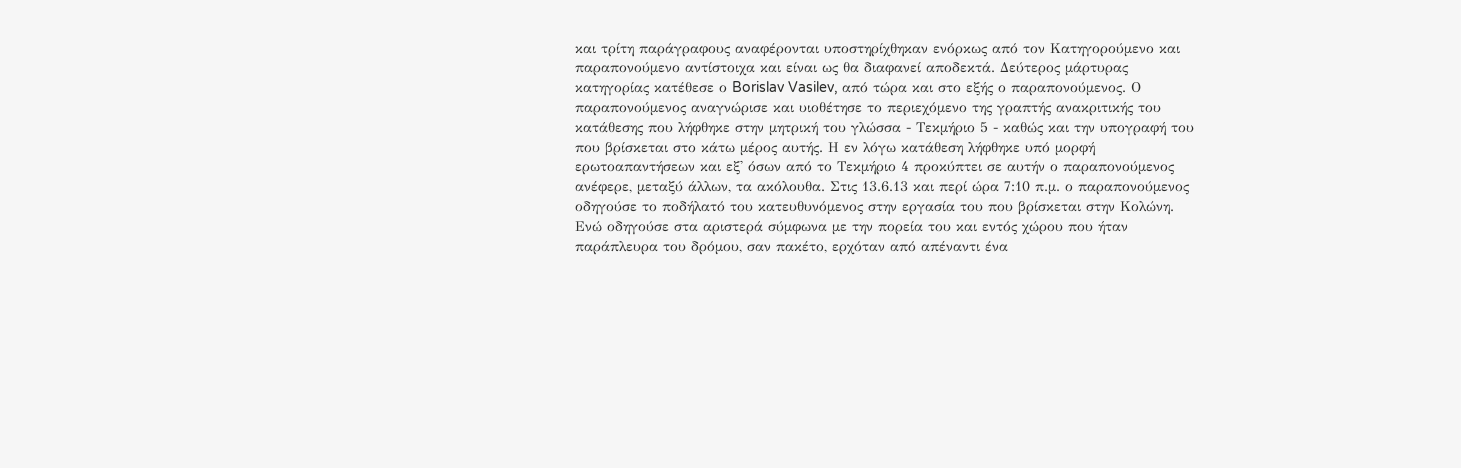και τρίτη παράγραφους αναφέρονται υποστηρίχθηκαν ενόρκως από τον Κατηγορούμενο και παραπονούμενο αντίστοιχα και είναι ως θα διαφανεί αποδεκτά. Δεύτερος μάρτυρας κατηγορίας κατέθεσε ο Borislav Vasilev, από τώρα και στο εξής ο παραπονούμενος. Ο παραπονούμενος αναγνώρισε και υιοθέτησε το περιεχόμενο της γραπτής ανακριτικής του κατάθεσης που λήφθηκε στην μητρική του γλώσσα - Τεκμήριο 5 - καθώς και την υπογραφή του που βρίσκεται στο κάτω μέρος αυτής. Η εν λόγω κατάθεση λήφθηκε υπό μορφή ερωτοαπαντήσεων και εξ' όσων από το Τεκμήριο 4 προκύπτει σε αυτήν ο παραπονούμενος ανέφερε, μεταξύ άλλων, τα ακόλουθα. Στις 13.6.13 και περί ώρα 7:10 π.μ. ο παραπονούμενος οδηγούσε το ποδήλατό του κατευθυνόμενος στην εργασία του που βρίσκεται στην Κολώνη. Ενώ οδηγούσε στα αριστερά σύμφωνα με την πορεία του και εντός χώρου που ήταν παράπλευρα του δρόμου, σαν πακέτο, ερχόταν από απέναντι ένα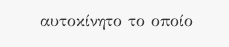αυτοκίνητο το οποίο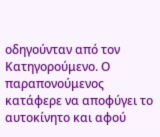οδηγούνταν από τον Κατηγορούμενο. Ο παραπονούμενος κατάφερε να αποφύγει το αυτοκίνητο και αφού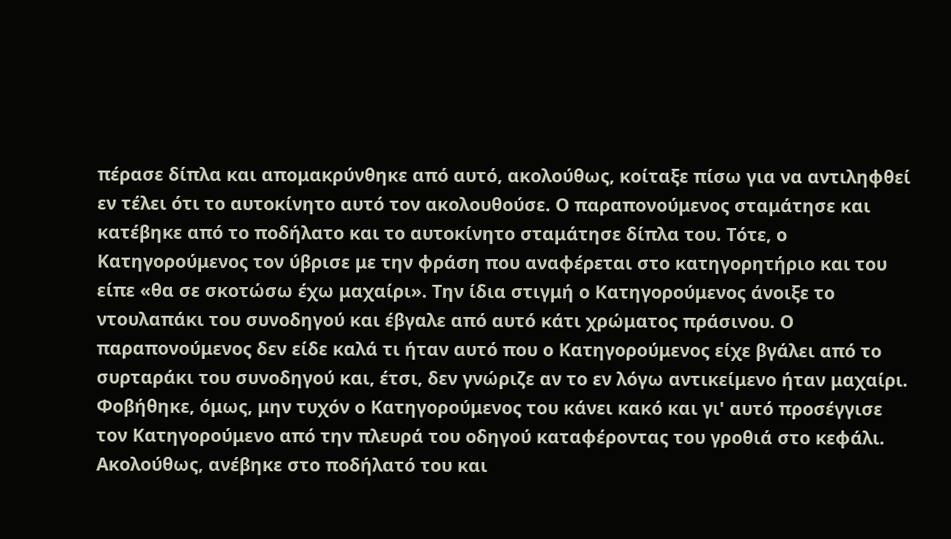πέρασε δίπλα και απομακρύνθηκε από αυτό, ακολούθως, κοίταξε πίσω για να αντιληφθεί εν τέλει ότι το αυτοκίνητο αυτό τον ακολουθούσε. Ο παραπονούμενος σταμάτησε και κατέβηκε από το ποδήλατο και το αυτοκίνητο σταμάτησε δίπλα του. Τότε, ο Κατηγορούμενος τον ύβρισε με την φράση που αναφέρεται στο κατηγορητήριο και του είπε «θα σε σκοτώσω έχω μαχαίρι». Την ίδια στιγμή ο Κατηγορούμενος άνοιξε το ντουλαπάκι του συνοδηγού και έβγαλε από αυτό κάτι χρώματος πράσινου. Ο παραπονούμενος δεν είδε καλά τι ήταν αυτό που ο Κατηγορούμενος είχε βγάλει από το συρταράκι του συνοδηγού και, έτσι, δεν γνώριζε αν το εν λόγω αντικείμενο ήταν μαχαίρι. Φοβήθηκε, όμως, μην τυχόν ο Κατηγορούμενος του κάνει κακό και γι' αυτό προσέγγισε τον Κατηγορούμενο από την πλευρά του οδηγού καταφέροντας του γροθιά στο κεφάλι. Ακολούθως, ανέβηκε στο ποδήλατό του και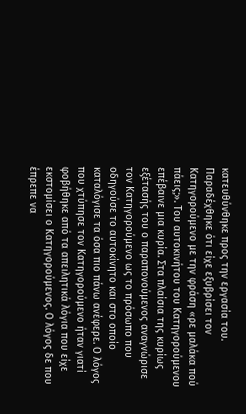κατευθύνθηκε προς την εργασία του. Παραδέχθηκε ότι είχε εξυβρίσει τον Κατηγορούμενο με την φράση «ρε μαλάκα πού πάεις;». Του αυτοκινήτου του Κατηγορούμενου επέβαινε μια κυρία. Στα πλαίσια της κυρίως εξέτασής του ο παραπονούμενος αναγνώρισε τον Κατηγορούμενο ως το πρόσωπο που οδηγούσε το αυτοκίνητο και στο οποίο καταλόγισε τα όσα πιο πάνω ανέφερε. Ο λόγος που χτύπησε τον Κατηγορούμενο ήταν γιατί φοβήθηκε από τα απειλητικά λόγια που είχε εκστομίσει ο Κατηγορούμενος. Ο λόγος δε που έπρεπε να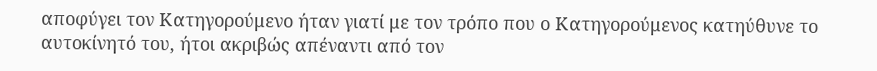αποφύγει τον Κατηγορούμενο ήταν γιατί με τον τρόπο που ο Κατηγορούμενος κατηύθυνε το αυτοκίνητό του, ήτοι ακριβώς απέναντι από τον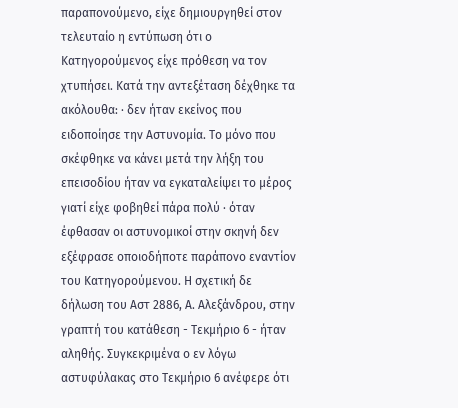παραπονούμενο, είχε δημιουργηθεί στον τελευταίο η εντύπωση ότι ο Κατηγορούμενος είχε πρόθεση να τον χτυπήσει. Κατά την αντεξέταση δέχθηκε τα ακόλουθα: · δεν ήταν εκείνος που ειδοποίησε την Αστυνομία. Το μόνο που σκέφθηκε να κάνει μετά την λήξη του επεισοδίου ήταν να εγκαταλείψει το μέρος γιατί είχε φοβηθεί πάρα πολύ · όταν έφθασαν οι αστυνομικοί στην σκηνή δεν εξέφρασε οποιοδήποτε παράπονο εναντίον του Κατηγορούμενου. Η σχετική δε δήλωση του Αστ 2886, Α. Αλεξάνδρου, στην γραπτή του κατάθεση - Τεκμήριο 6 - ήταν αληθής. Συγκεκριμένα ο εν λόγω αστυφύλακας στο Τεκμήριο 6 ανέφερε ότι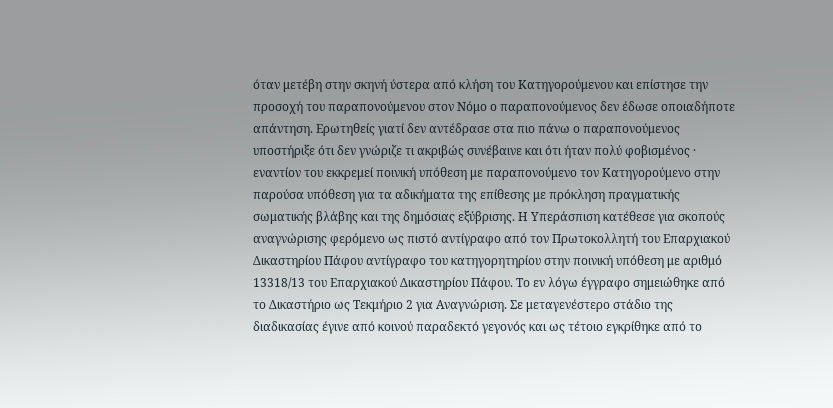όταν μετέβη στην σκηνή ύστερα από κλήση του Κατηγορούμενου και επίστησε την προσοχή του παραπονούμενου στον Νόμο ο παραπονούμενος δεν έδωσε οποιαδήποτε απάντηση. Ερωτηθείς γιατί δεν αντέδρασε στα πιο πάνω ο παραπονούμενος υποστήριξε ότι δεν γνώριζε τι ακριβώς συνέβαινε και ότι ήταν πολύ φοβισμένος · εναντίον του εκκρεμεί ποινική υπόθεση με παραπονούμενο τον Κατηγορούμενο στην παρούσα υπόθεση για τα αδικήματα της επίθεσης με πρόκληση πραγματικής σωματικής βλάβης και της δημόσιας εξύβρισης. Η Υπεράσπιση κατέθεσε για σκοπούς αναγνώρισης φερόμενο ως πιστό αντίγραφο από τον Πρωτοκολλητή του Επαρχιακού Δικαστηρίου Πάφου αντίγραφο του κατηγορητηρίου στην ποινική υπόθεση με αριθμό 13318/13 του Επαρχιακού Δικαστηρίου Πάφου. Το εν λόγω έγγραφο σημειώθηκε από το Δικαστήριο ως Τεκμήριο 2 για Αναγνώριση. Σε μεταγενέστερο στάδιο της διαδικασίας έγινε από κοινού παραδεκτό γεγονός και ως τέτοιο εγκρίθηκε από το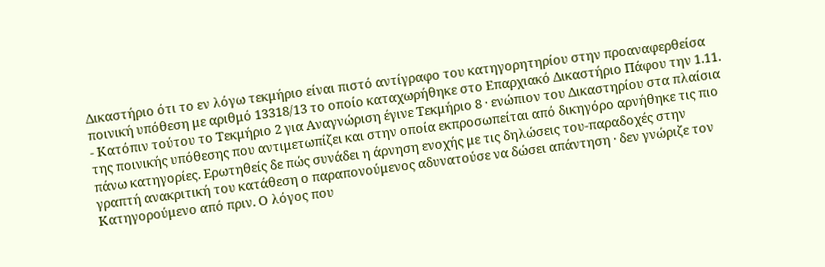Δικαστήριο ότι το εν λόγω τεκμήριο είναι πιστό αντίγραφο του κατηγορητηρίου στην προαναφερθείσα ποινική υπόθεση με αριθμό 13318/13 το οποίο καταχωρήθηκε στο Επαρχιακό Δικαστήριο Πάφου την 1.11.
- Κατόπιν τούτου το Τεκμήριο 2 για Αναγνώριση έγινε Τεκμήριο 8 · ενώπιον του Δικαστηρίου στα πλαίσια της ποινικής υπόθεσης που αντιμετωπίζει και στην οποία εκπροσωπείται από δικηγόρο αρνήθηκε τις πιο πάνω κατηγορίες. Ερωτηθείς δε πώς συνάδει η άρνηση ενοχής με τις δηλώσεις του-παραδοχές στην γραπτή ανακριτική του κατάθεση ο παραπονούμενος αδυνατούσε να δώσει απάντηση · δεν γνώριζε τον Κατηγορούμενο από πριν. Ο λόγος που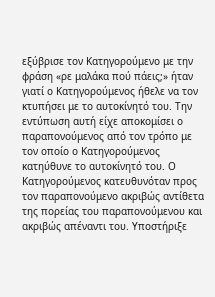εξύβρισε τον Κατηγορούμενο με την φράση «ρε μαλάκα πού πάεις;» ήταν γιατί ο Κατηγορούμενος ήθελε να τον κτυπήσει με το αυτοκίνητό του. Την εντύπωση αυτή είχε αποκομίσει ο παραπονούμενος από τον τρόπο με τον οποίο ο Κατηγορούμενος κατηύθυνε το αυτοκίνητό του. Ο Κατηγορούμενος κατευθυνόταν προς τον παραπονούμενο ακριβώς αντίθετα της πορείας του παραπονούμενου και ακριβώς απέναντι του. Υποστήριξε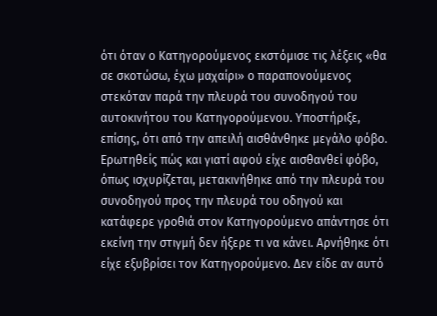ότι όταν ο Κατηγορούμενος εκστόμισε τις λέξεις «θα σε σκοτώσω, έχω μαχαίρι» ο παραπονούμενος στεκόταν παρά την πλευρά του συνοδηγού του αυτοκινήτου του Κατηγορούμενου. Υποστήριξε, επίσης, ότι από την απειλή αισθάνθηκε μεγάλο φόβο. Ερωτηθείς πώς και γιατί αφού είχε αισθανθεί φόβο, όπως ισχυρίζεται, μετακινήθηκε από την πλευρά του συνοδηγού προς την πλευρά του οδηγού και κατάφερε γροθιά στον Κατηγορούμενο απάντησε ότι εκείνη την στιγμή δεν ήξερε τι να κάνει. Αρνήθηκε ότι είχε εξυβρίσει τον Κατηγορούμενο. Δεν είδε αν αυτό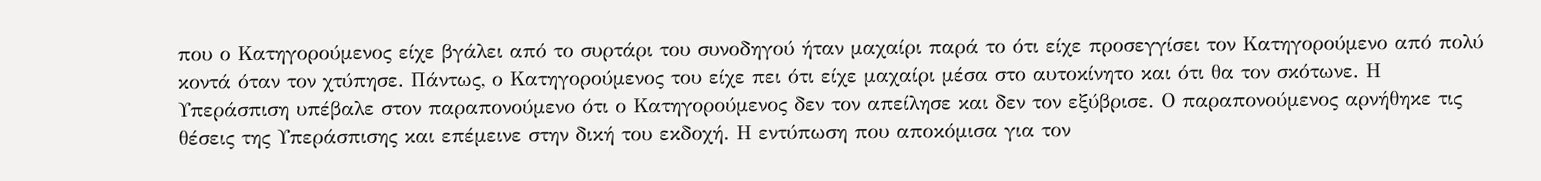που ο Κατηγορούμενος είχε βγάλει από το συρτάρι του συνοδηγού ήταν μαχαίρι παρά το ότι είχε προσεγγίσει τον Κατηγορούμενο από πολύ κοντά όταν τον χτύπησε. Πάντως, ο Κατηγορούμενος του είχε πει ότι είχε μαχαίρι μέσα στο αυτοκίνητο και ότι θα τον σκότωνε. Η Υπεράσπιση υπέβαλε στον παραπονούμενο ότι ο Κατηγορούμενος δεν τον απείλησε και δεν τον εξύβρισε. Ο παραπονούμενος αρνήθηκε τις θέσεις της Υπεράσπισης και επέμεινε στην δική του εκδοχή. Η εντύπωση που αποκόμισα για τον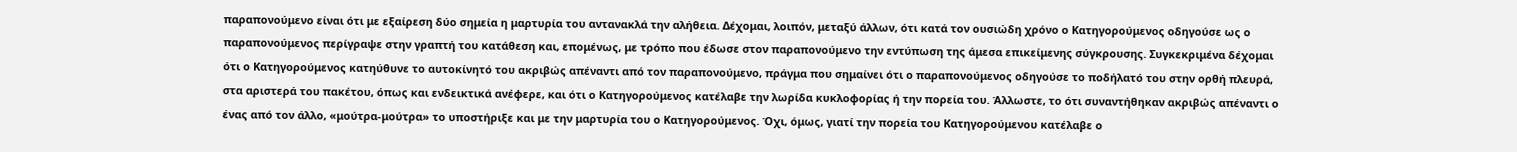παραπονούμενο είναι ότι με εξαίρεση δύο σημεία η μαρτυρία του αντανακλά την αλήθεια. Δέχομαι, λοιπόν, μεταξύ άλλων, ότι κατά τον ουσιώδη χρόνο ο Κατηγορούμενος οδηγούσε ως ο παραπονούμενος περίγραψε στην γραπτή του κατάθεση και, επομένως, με τρόπο που έδωσε στον παραπονούμενο την εντύπωση της άμεσα επικείμενης σύγκρουσης. Συγκεκριμένα δέχομαι ότι ο Κατηγορούμενος κατηύθυνε το αυτοκίνητό του ακριβώς απέναντι από τον παραπονούμενο, πράγμα που σημαίνει ότι ο παραπονούμενος οδηγούσε το ποδήλατό του στην ορθή πλευρά, στα αριστερά του πακέτου, όπως και ενδεικτικά ανέφερε, και ότι ο Κατηγορούμενος κατέλαβε την λωρίδα κυκλοφορίας ή την πορεία του. Άλλωστε, το ότι συναντήθηκαν ακριβώς απέναντι ο ένας από τον άλλο, «μούτρα-μούτρα» το υποστήριξε και με την μαρτυρία του ο Κατηγορούμενος. Όχι, όμως, γιατί την πορεία του Κατηγορούμενου κατέλαβε ο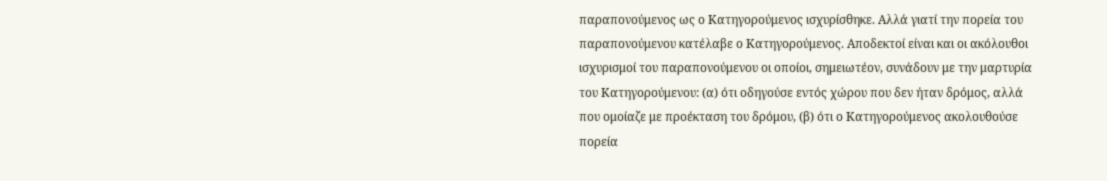παραπονούμενος ως ο Κατηγορούμενος ισχυρίσθηκε. Αλλά γιατί την πορεία του παραπονούμενου κατέλαβε ο Κατηγορούμενος. Αποδεκτοί είναι και οι ακόλουθοι ισχυρισμοί του παραπονούμενου οι οποίοι, σημειωτέον, συνάδουν με την μαρτυρία του Κατηγορούμενου: (α) ότι οδηγούσε εντός χώρου που δεν ήταν δρόμος, αλλά που ομοίαζε με προέκταση του δρόμου, (β) ότι ο Κατηγορούμενος ακολουθούσε πορεία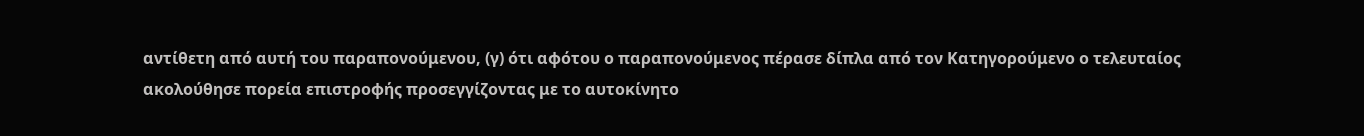αντίθετη από αυτή του παραπονούμενου, (γ) ότι αφότου ο παραπονούμενος πέρασε δίπλα από τον Κατηγορούμενο ο τελευταίος ακολούθησε πορεία επιστροφής προσεγγίζοντας με το αυτοκίνητο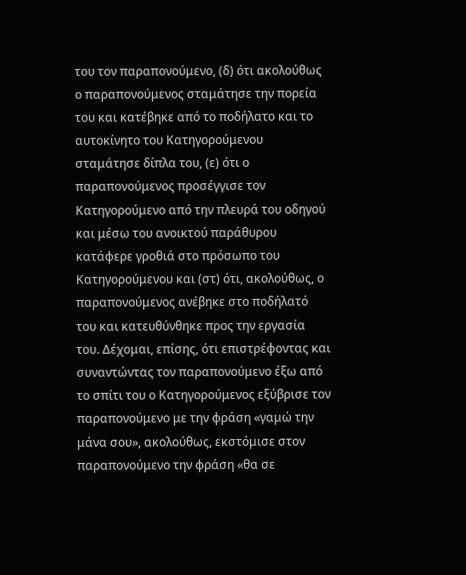του τον παραπονούμενο, (δ) ότι ακολούθως ο παραπονούμενος σταμάτησε την πορεία του και κατέβηκε από το ποδήλατο και το αυτοκίνητο του Κατηγορούμενου σταμάτησε δίπλα του, (ε) ότι ο παραπονούμενος προσέγγισε τον Κατηγορούμενο από την πλευρά του οδηγού και μέσω του ανοικτού παράθυρου κατάφερε γροθιά στο πρόσωπο του Κατηγορούμενου και (στ) ότι, ακολούθως, ο παραπονούμενος ανέβηκε στο ποδήλατό του και κατευθύνθηκε προς την εργασία του. Δέχομαι, επίσης, ότι επιστρέφοντας και συναντώντας τον παραπονούμενο έξω από το σπίτι του ο Κατηγορούμενος εξύβρισε τον παραπονούμενο με την φράση «γαμώ την μάνα σου», ακολούθως, εκστόμισε στον παραπονούμενο την φράση «θα σε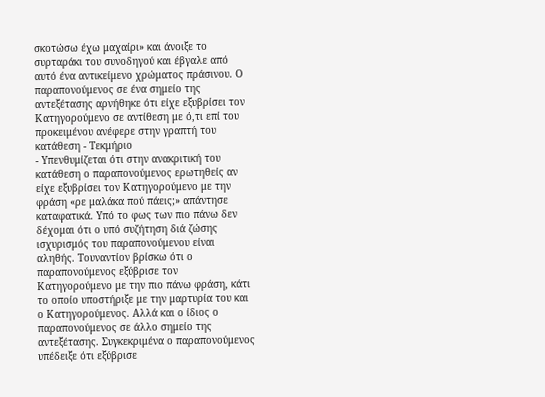σκοτώσω έχω μαχαίρι» και άνοιξε το συρταράκι του συνοδηγού και έβγαλε από αυτό ένα αντικείμενο χρώματος πράσινου. Ο παραπονούμενος σε ένα σημείο της αντεξέτασης αρνήθηκε ότι είχε εξυβρίσει τον Κατηγορούμενο σε αντίθεση με ό,τι επί του προκειμένου ανέφερε στην γραπτή του κατάθεση - Τεκμήριο
- Υπενθυμίζεται ότι στην ανακριτική του κατάθεση ο παραπονούμενος ερωτηθείς αν είχε εξυβρίσει τον Κατηγορούμενο με την φράση «ρε μαλάκα πού πάεις;» απάντησε καταφατικά. Υπό το φως των πιο πάνω δεν δέχομαι ότι ο υπό συζήτηση διά ζώσης ισχυρισμός του παραπονούμενου είναι αληθής. Τουναντίον βρίσκω ότι ο παραπονούμενος εξύβρισε τον Κατηγορούμενο με την πιο πάνω φράση, κάτι το οποίο υποστήριξε με την μαρτυρία του και ο Κατηγορούμενος. Αλλά και ο ίδιος ο παραπονούμενος σε άλλο σημείο της αντεξέτασης. Συγκεκριμένα ο παραπονούμενος υπέδειξε ότι εξύβρισε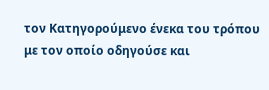τον Κατηγορούμενο ένεκα του τρόπου με τον οποίο οδηγούσε και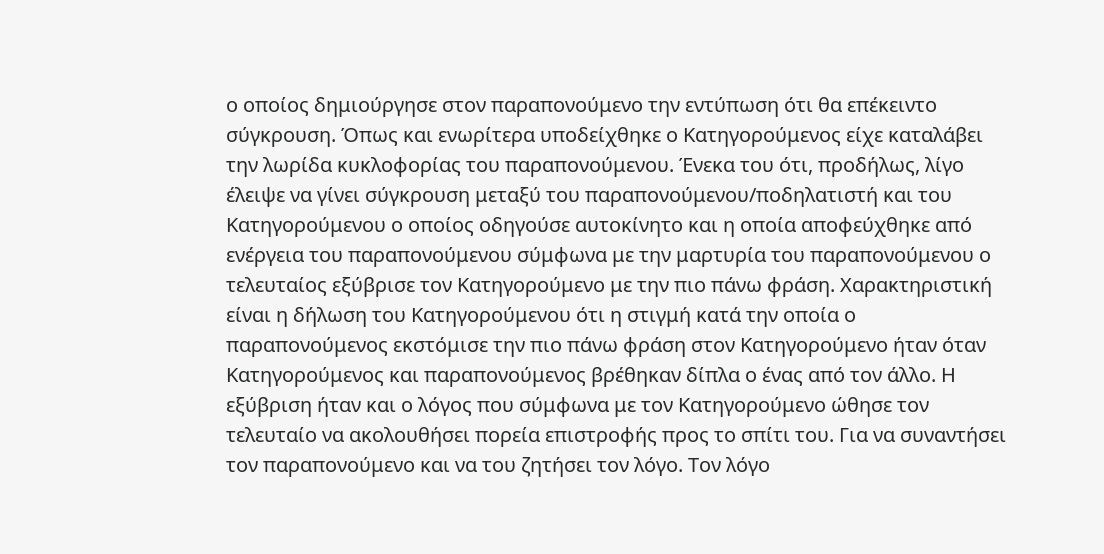ο οποίος δημιούργησε στον παραπονούμενο την εντύπωση ότι θα επέκειντο σύγκρουση. Όπως και ενωρίτερα υποδείχθηκε ο Κατηγορούμενος είχε καταλάβει την λωρίδα κυκλοφορίας του παραπονούμενου. Ένεκα του ότι, προδήλως, λίγο έλειψε να γίνει σύγκρουση μεταξύ του παραπονούμενου/ποδηλατιστή και του Κατηγορούμενου ο οποίος οδηγούσε αυτοκίνητο και η οποία αποφεύχθηκε από ενέργεια του παραπονούμενου σύμφωνα με την μαρτυρία του παραπονούμενου ο τελευταίος εξύβρισε τον Κατηγορούμενο με την πιο πάνω φράση. Χαρακτηριστική είναι η δήλωση του Κατηγορούμενου ότι η στιγμή κατά την οποία ο παραπονούμενος εκστόμισε την πιο πάνω φράση στον Κατηγορούμενο ήταν όταν Κατηγορούμενος και παραπονούμενος βρέθηκαν δίπλα ο ένας από τον άλλο. Η εξύβριση ήταν και ο λόγος που σύμφωνα με τον Κατηγορούμενο ώθησε τον τελευταίο να ακολουθήσει πορεία επιστροφής προς το σπίτι του. Για να συναντήσει τον παραπονούμενο και να του ζητήσει τον λόγο. Τον λόγο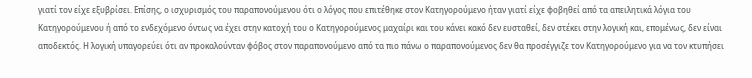γιατί τον είχε εξυβρίσει. Επίσης, ο ισχυρισμός του παραπονούμενου ότι ο λόγος που επιτέθηκε στον Κατηγορούμενο ήταν γιατί είχε φοβηθεί από τα απειλητικά λόγια του Κατηγορούμενου ή από το ενδεχόμενο όντως να έχει στην κατοχή του ο Κατηγορούμενος μαχαίρι και του κάνει κακό δεν ευσταθεί, δεν στέκει στην λογική και, επομένως, δεν είναι αποδεκτός. Η λογική υπαγορεύει ότι αν προκαλούνταν φόβος στον παραπονούμενο από τα πιο πάνω ο παραπονούμενος δεν θα προσέγγιζε τον Κατηγορούμενο για να τον κτυπήσει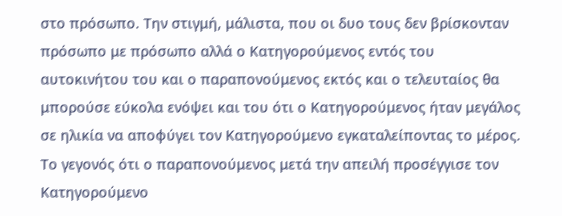στο πρόσωπο. Την στιγμή, μάλιστα, που οι δυο τους δεν βρίσκονταν πρόσωπο με πρόσωπο αλλά ο Κατηγορούμενος εντός του αυτοκινήτου του και ο παραπονούμενος εκτός και ο τελευταίος θα μπορούσε εύκολα ενόψει και του ότι ο Κατηγορούμενος ήταν μεγάλος σε ηλικία να αποφύγει τον Κατηγορούμενο εγκαταλείποντας το μέρος. Το γεγονός ότι ο παραπονούμενος μετά την απειλή προσέγγισε τον Κατηγορούμενο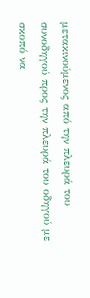μετακινούμενος από την πλευρά του συνοδηγού προς την πλευρά του οδηγού με σκοπό να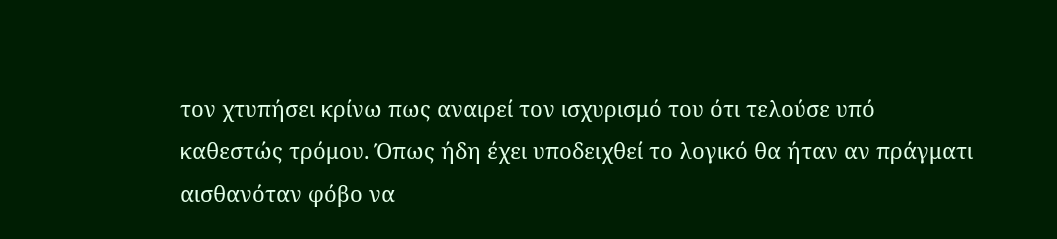τον χτυπήσει κρίνω πως αναιρεί τον ισχυρισμό του ότι τελούσε υπό καθεστώς τρόμου. Όπως ήδη έχει υποδειχθεί το λογικό θα ήταν αν πράγματι αισθανόταν φόβο να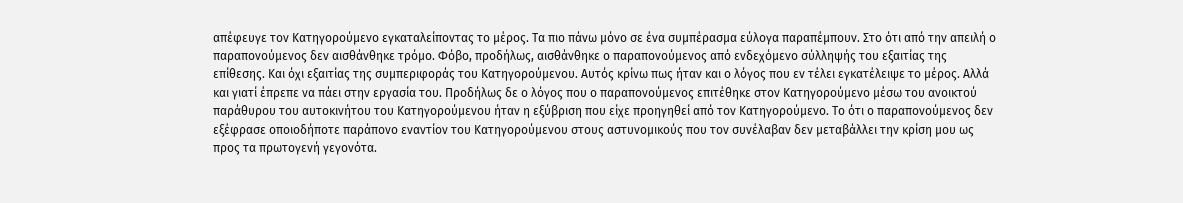απέφευγε τον Κατηγορούμενο εγκαταλείποντας το μέρος. Τα πιο πάνω μόνο σε ένα συμπέρασμα εύλογα παραπέμπουν. Στο ότι από την απειλή ο παραπονούμενος δεν αισθάνθηκε τρόμο. Φόβο, προδήλως, αισθάνθηκε ο παραπονούμενος από ενδεχόμενο σύλληψής του εξαιτίας της επίθεσης. Και όχι εξαιτίας της συμπεριφοράς του Κατηγορούμενου. Αυτός κρίνω πως ήταν και ο λόγος που εν τέλει εγκατέλειψε το μέρος. Αλλά και γιατί έπρεπε να πάει στην εργασία του. Προδήλως δε ο λόγος που ο παραπονούμενος επιτέθηκε στον Κατηγορούμενο μέσω του ανοικτού παράθυρου του αυτοκινήτου του Κατηγορούμενου ήταν η εξύβριση που είχε προηγηθεί από τον Κατηγορούμενο. Το ότι ο παραπονούμενος δεν εξέφρασε οποιοδήποτε παράπονο εναντίον του Κατηγορούμενου στους αστυνομικούς που τον συνέλαβαν δεν μεταβάλλει την κρίση μου ως προς τα πρωτογενή γεγονότα.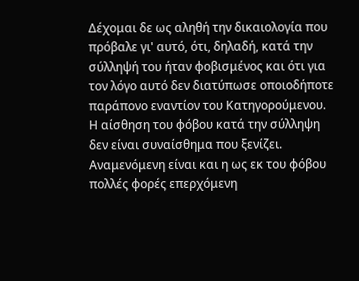Δέχομαι δε ως αληθή την δικαιολογία που πρόβαλε γι' αυτό, ότι, δηλαδή, κατά την σύλληψή του ήταν φοβισμένος και ότι για τον λόγο αυτό δεν διατύπωσε οποιοδήποτε παράπονο εναντίον του Κατηγορούμενου. Η αίσθηση του φόβου κατά την σύλληψη δεν είναι συναίσθημα που ξενίζει. Αναμενόμενη είναι και η ως εκ του φόβου πολλές φορές επερχόμενη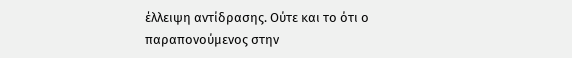έλλειψη αντίδρασης. Ούτε και το ότι ο παραπονούμενος στην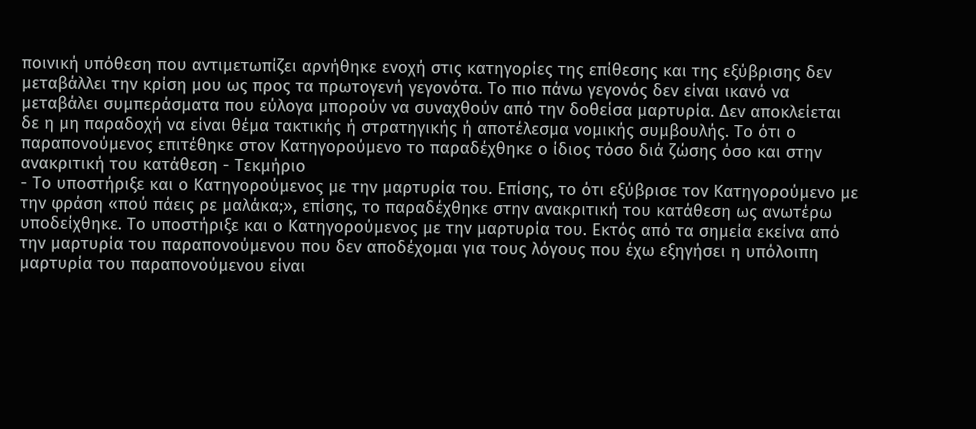ποινική υπόθεση που αντιμετωπίζει αρνήθηκε ενοχή στις κατηγορίες της επίθεσης και της εξύβρισης δεν μεταβάλλει την κρίση μου ως προς τα πρωτογενή γεγονότα. Το πιο πάνω γεγονός δεν είναι ικανό να μεταβάλει συμπεράσματα που εύλογα μπορούν να συναχθούν από την δοθείσα μαρτυρία. Δεν αποκλείεται δε η μη παραδοχή να είναι θέμα τακτικής ή στρατηγικής ή αποτέλεσμα νομικής συμβουλής. Το ότι ο παραπονούμενος επιτέθηκε στον Κατηγορούμενο το παραδέχθηκε ο ίδιος τόσο διά ζώσης όσο και στην ανακριτική του κατάθεση - Τεκμήριο
- Το υποστήριξε και ο Κατηγορούμενος με την μαρτυρία του. Επίσης, το ότι εξύβρισε τον Κατηγορούμενο με την φράση «πού πάεις ρε μαλάκα;», επίσης, το παραδέχθηκε στην ανακριτική του κατάθεση ως ανωτέρω υποδείχθηκε. Το υποστήριξε και ο Κατηγορούμενος με την μαρτυρία του. Εκτός από τα σημεία εκείνα από την μαρτυρία του παραπονούμενου που δεν αποδέχομαι για τους λόγους που έχω εξηγήσει η υπόλοιπη μαρτυρία του παραπονούμενου είναι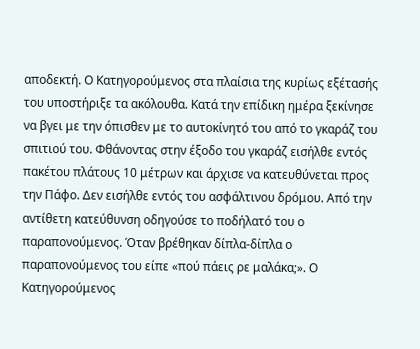αποδεκτή. Ο Κατηγορούμενος στα πλαίσια της κυρίως εξέτασής του υποστήριξε τα ακόλουθα. Κατά την επίδικη ημέρα ξεκίνησε να βγει με την όπισθεν με το αυτοκίνητό του από το γκαράζ του σπιτιού του. Φθάνοντας στην έξοδο του γκαράζ εισήλθε εντός πακέτου πλάτους 10 μέτρων και άρχισε να κατευθύνεται προς την Πάφο. Δεν εισήλθε εντός του ασφάλτινου δρόμου. Από την αντίθετη κατεύθυνση οδηγούσε το ποδήλατό του ο παραπονούμενος. Όταν βρέθηκαν δίπλα-δίπλα ο παραπονούμενος του είπε «πού πάεις ρε μαλάκα;». Ο Κατηγορούμενος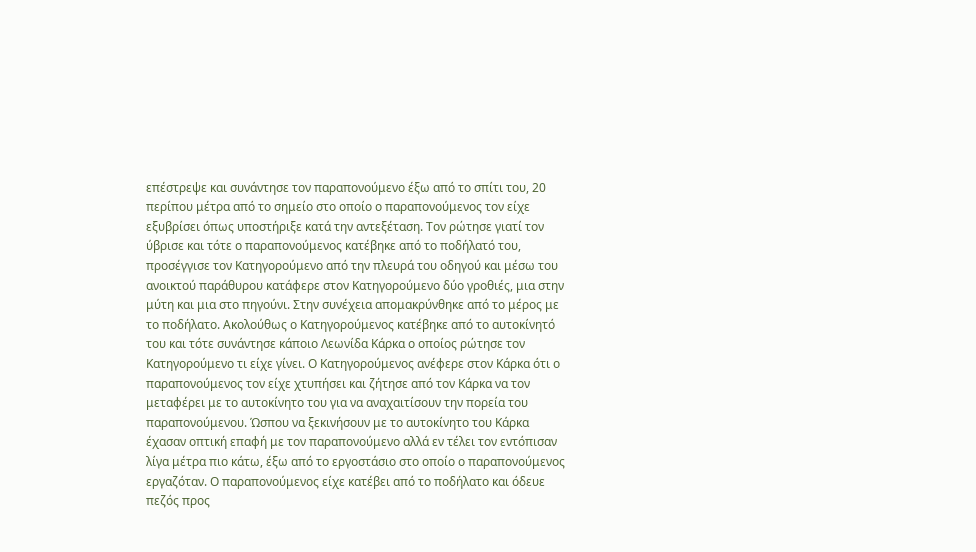επέστρεψε και συνάντησε τον παραπονούμενο έξω από το σπίτι του, 20 περίπου μέτρα από το σημείο στο οποίο ο παραπονούμενος τον είχε εξυβρίσει όπως υποστήριξε κατά την αντεξέταση. Τον ρώτησε γιατί τον ύβρισε και τότε ο παραπονούμενος κατέβηκε από το ποδήλατό του, προσέγγισε τον Κατηγορούμενο από την πλευρά του οδηγού και μέσω του ανοικτού παράθυρου κατάφερε στον Κατηγορούμενο δύο γροθιές, μια στην μύτη και μια στο πηγούνι. Στην συνέχεια απομακρύνθηκε από το μέρος με το ποδήλατο. Ακολούθως ο Κατηγορούμενος κατέβηκε από το αυτοκίνητό του και τότε συνάντησε κάποιο Λεωνίδα Κάρκα ο οποίος ρώτησε τον Κατηγορούμενο τι είχε γίνει. Ο Κατηγορούμενος ανέφερε στον Κάρκα ότι ο παραπονούμενος τον είχε χτυπήσει και ζήτησε από τον Κάρκα να τον μεταφέρει με το αυτοκίνητο του για να αναχαιτίσουν την πορεία του παραπονούμενου. Ώσπου να ξεκινήσουν με το αυτοκίνητο του Κάρκα έχασαν οπτική επαφή με τον παραπονούμενο αλλά εν τέλει τον εντόπισαν λίγα μέτρα πιο κάτω, έξω από το εργοστάσιο στο οποίο ο παραπονούμενος εργαζόταν. Ο παραπονούμενος είχε κατέβει από το ποδήλατο και όδευε πεζός προς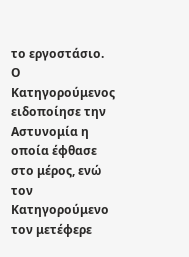το εργοστάσιο. Ο Κατηγορούμενος ειδοποίησε την Αστυνομία η οποία έφθασε στο μέρος, ενώ τον Κατηγορούμενο τον μετέφερε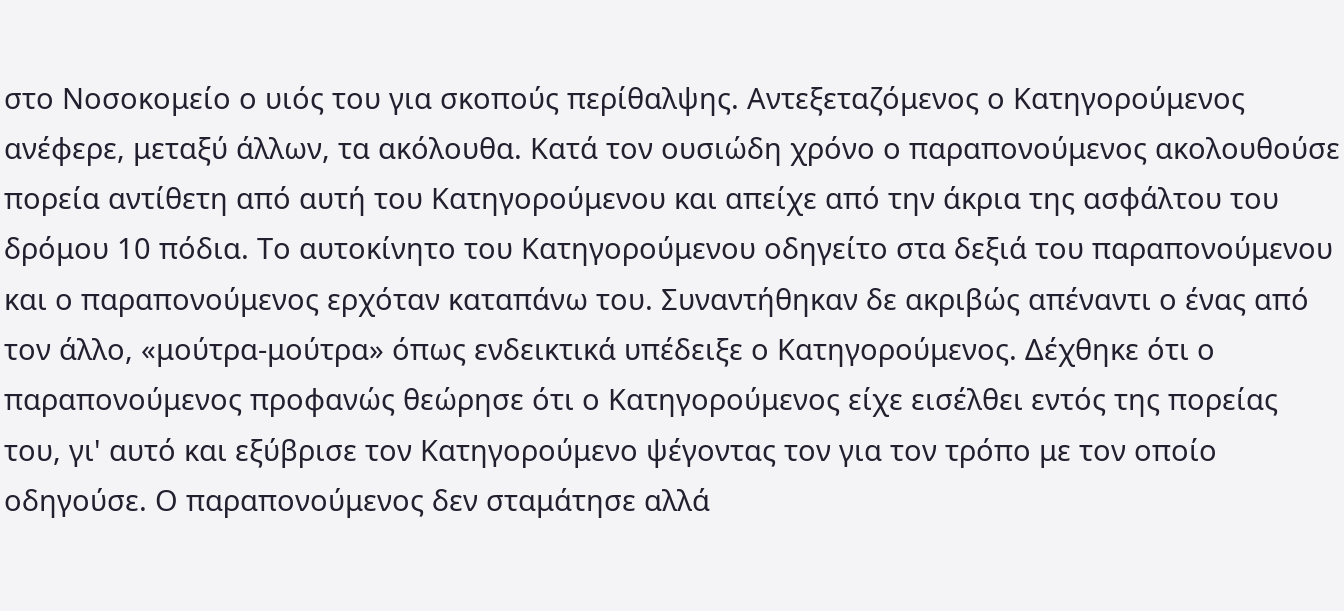στο Νοσοκομείο ο υιός του για σκοπούς περίθαλψης. Αντεξεταζόμενος ο Κατηγορούμενος ανέφερε, μεταξύ άλλων, τα ακόλουθα. Κατά τον ουσιώδη χρόνο ο παραπονούμενος ακολουθούσε πορεία αντίθετη από αυτή του Κατηγορούμενου και απείχε από την άκρια της ασφάλτου του δρόμου 10 πόδια. Το αυτοκίνητο του Κατηγορούμενου οδηγείτο στα δεξιά του παραπονούμενου και ο παραπονούμενος ερχόταν καταπάνω του. Συναντήθηκαν δε ακριβώς απέναντι ο ένας από τον άλλο, «μούτρα-μούτρα» όπως ενδεικτικά υπέδειξε ο Κατηγορούμενος. Δέχθηκε ότι ο παραπονούμενος προφανώς θεώρησε ότι ο Κατηγορούμενος είχε εισέλθει εντός της πορείας του, γι' αυτό και εξύβρισε τον Κατηγορούμενο ψέγοντας τον για τον τρόπο με τον οποίο οδηγούσε. Ο παραπονούμενος δεν σταμάτησε αλλά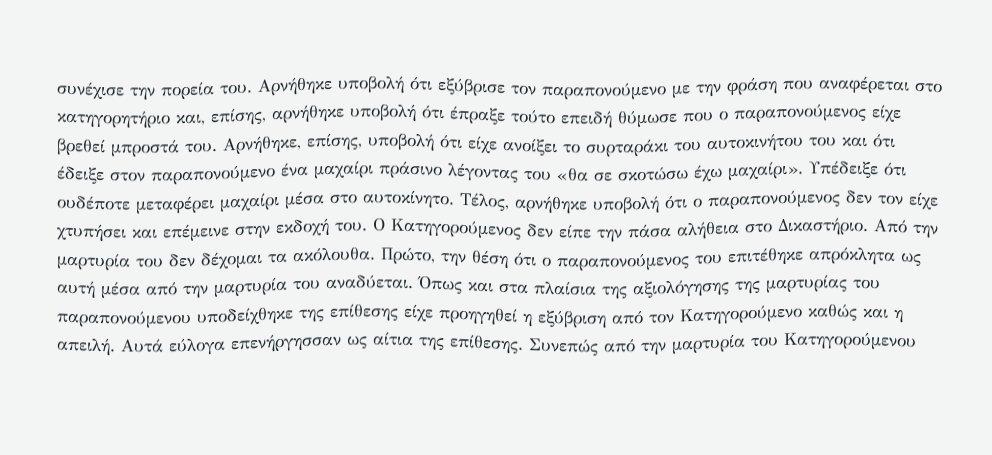συνέχισε την πορεία του. Αρνήθηκε υποβολή ότι εξύβρισε τον παραπονούμενο με την φράση που αναφέρεται στο κατηγορητήριο και, επίσης, αρνήθηκε υποβολή ότι έπραξε τούτο επειδή θύμωσε που ο παραπονούμενος είχε βρεθεί μπροστά του. Αρνήθηκε, επίσης, υποβολή ότι είχε ανοίξει το συρταράκι του αυτοκινήτου του και ότι έδειξε στον παραπονούμενο ένα μαχαίρι πράσινο λέγοντας του «θα σε σκοτώσω έχω μαχαίρι». Υπέδειξε ότι ουδέποτε μεταφέρει μαχαίρι μέσα στο αυτοκίνητο. Τέλος, αρνήθηκε υποβολή ότι ο παραπονούμενος δεν τον είχε χτυπήσει και επέμεινε στην εκδοχή του. Ο Κατηγορούμενος δεν είπε την πάσα αλήθεια στο Δικαστήριο. Από την μαρτυρία του δεν δέχομαι τα ακόλουθα. Πρώτο, την θέση ότι ο παραπονούμενος του επιτέθηκε απρόκλητα ως αυτή μέσα από την μαρτυρία του αναδύεται. Όπως και στα πλαίσια της αξιολόγησης της μαρτυρίας του παραπονούμενου υποδείχθηκε της επίθεσης είχε προηγηθεί η εξύβριση από τον Κατηγορούμενο καθώς και η απειλή. Αυτά εύλογα επενήργησσαν ως αίτια της επίθεσης. Συνεπώς από την μαρτυρία του Κατηγορούμενου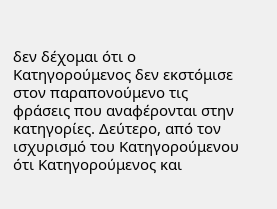δεν δέχομαι ότι ο Κατηγορούμενος δεν εκστόμισε στον παραπονούμενο τις φράσεις που αναφέρονται στην κατηγορίες. Δεύτερο, από τον ισχυρισμό του Κατηγορούμενου ότι Κατηγορούμενος και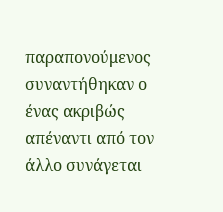παραπονούμενος συναντήθηκαν ο ένας ακριβώς απέναντι από τον άλλο συνάγεται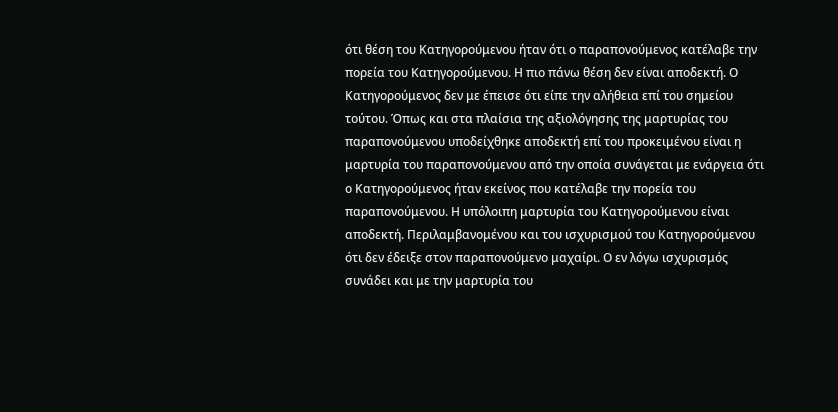ότι θέση του Κατηγορούμενου ήταν ότι ο παραπονούμενος κατέλαβε την πορεία του Κατηγορούμενου. Η πιο πάνω θέση δεν είναι αποδεκτή. Ο Κατηγορούμενος δεν με έπεισε ότι είπε την αλήθεια επί του σημείου τούτου. Όπως και στα πλαίσια της αξιολόγησης της μαρτυρίας του παραπονούμενου υποδείχθηκε αποδεκτή επί του προκειμένου είναι η μαρτυρία του παραπονούμενου από την οποία συνάγεται με ενάργεια ότι ο Κατηγορούμενος ήταν εκείνος που κατέλαβε την πορεία του παραπονούμενου. Η υπόλοιπη μαρτυρία του Κατηγορούμενου είναι αποδεκτή. Περιλαμβανομένου και του ισχυρισμού του Κατηγορούμενου ότι δεν έδειξε στον παραπονούμενο μαχαίρι. Ο εν λόγω ισχυρισμός συνάδει και με την μαρτυρία του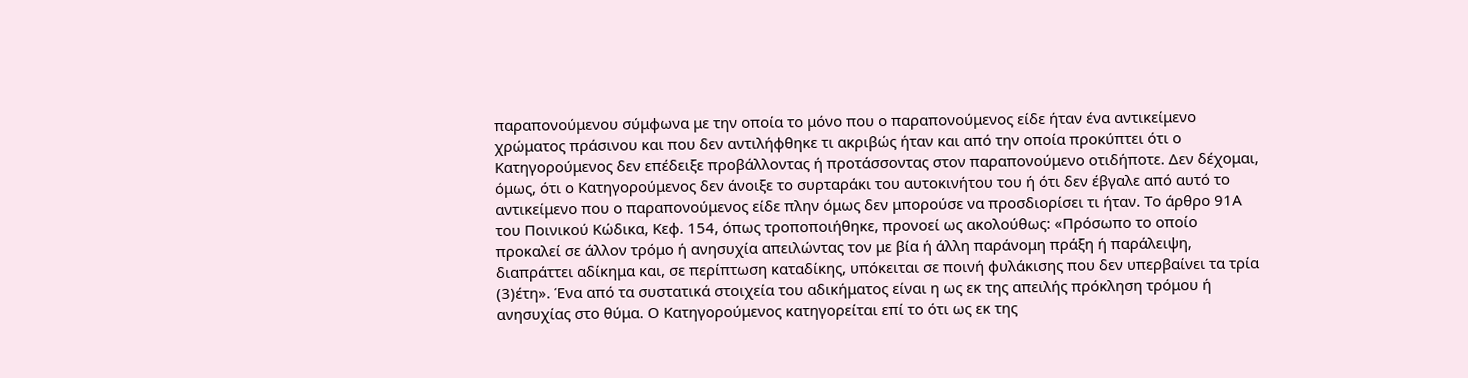παραπονούμενου σύμφωνα με την οποία το μόνο που ο παραπονούμενος είδε ήταν ένα αντικείμενο χρώματος πράσινου και που δεν αντιλήφθηκε τι ακριβώς ήταν και από την οποία προκύπτει ότι ο Κατηγορούμενος δεν επέδειξε προβάλλοντας ή προτάσσοντας στον παραπονούμενο οτιδήποτε. Δεν δέχομαι, όμως, ότι ο Κατηγορούμενος δεν άνοιξε το συρταράκι του αυτοκινήτου του ή ότι δεν έβγαλε από αυτό το αντικείμενο που ο παραπονούμενος είδε πλην όμως δεν μπορούσε να προσδιορίσει τι ήταν. Το άρθρο 91Α του Ποινικού Κώδικα, Κεφ. 154, όπως τροποποιήθηκε, προνοεί ως ακολούθως: «Πρόσωπο το οποίο προκαλεί σε άλλον τρόμο ή ανησυχία απειλώντας τον με βία ή άλλη παράνομη πράξη ή παράλειψη, διαπράττει αδίκημα και, σε περίπτωση καταδίκης, υπόκειται σε ποινή φυλάκισης που δεν υπερβαίνει τα τρία
(3)έτη». Ένα από τα συστατικά στοιχεία του αδικήματος είναι η ως εκ της απειλής πρόκληση τρόμου ή ανησυχίας στο θύμα. Ο Κατηγορούμενος κατηγορείται επί το ότι ως εκ της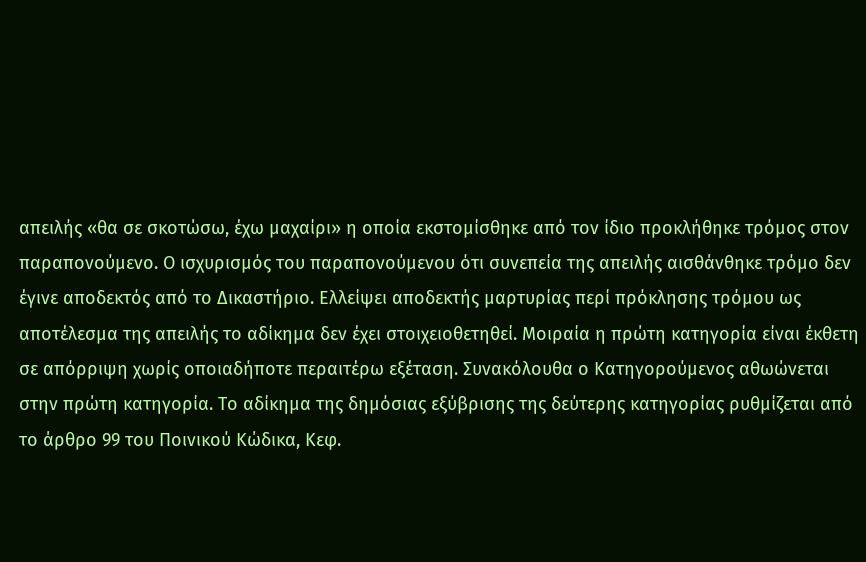απειλής «θα σε σκοτώσω, έχω μαχαίρι» η οποία εκστομίσθηκε από τον ίδιο προκλήθηκε τρόμος στον παραπονούμενο. Ο ισχυρισμός του παραπονούμενου ότι συνεπεία της απειλής αισθάνθηκε τρόμο δεν έγινε αποδεκτός από το Δικαστήριο. Ελλείψει αποδεκτής μαρτυρίας περί πρόκλησης τρόμου ως αποτέλεσμα της απειλής το αδίκημα δεν έχει στοιχειοθετηθεί. Μοιραία η πρώτη κατηγορία είναι έκθετη σε απόρριψη χωρίς οποιαδήποτε περαιτέρω εξέταση. Συνακόλουθα ο Κατηγορούμενος αθωώνεται στην πρώτη κατηγορία. Το αδίκημα της δημόσιας εξύβρισης της δεύτερης κατηγορίας ρυθμίζεται από το άρθρο 99 του Ποινικού Κώδικα, Κεφ.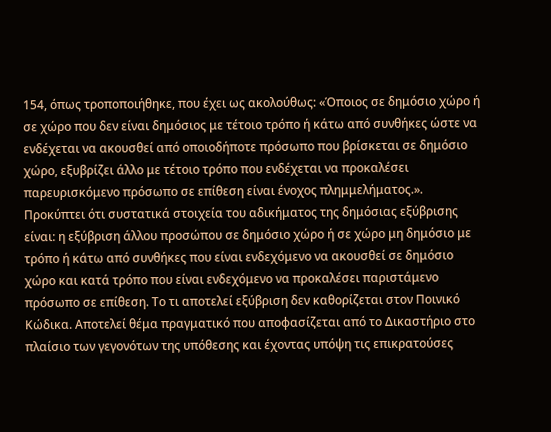154, όπως τροποποιήθηκε, που έχει ως ακολούθως: «Όποιος σε δημόσιο χώρο ή σε χώρο που δεν είναι δημόσιος με τέτοιο τρόπο ή κάτω από συνθήκες ώστε να ενδέχεται να ακουσθεί από οποιοδήποτε πρόσωπο που βρίσκεται σε δημόσιο χώρο, εξυβρίζει άλλο με τέτοιο τρόπο που ενδέχεται να προκαλέσει παρευρισκόμενο πρόσωπο σε επίθεση είναι ένοχος πλημμελήματος.». Προκύπτει ότι συστατικά στοιχεία του αδικήματος της δημόσιας εξύβρισης είναι: η εξύβριση άλλου προσώπου σε δημόσιο χώρο ή σε χώρο μη δημόσιο με τρόπο ή κάτω από συνθήκες που είναι ενδεχόμενο να ακουσθεί σε δημόσιο χώρο και κατά τρόπο που είναι ενδεχόμενο να προκαλέσει παριστάμενο πρόσωπο σε επίθεση. Το τι αποτελεί εξύβριση δεν καθορίζεται στον Ποινικό Κώδικα. Αποτελεί θέμα πραγματικό που αποφασίζεται από το Δικαστήριο στο πλαίσιο των γεγονότων της υπόθεσης και έχοντας υπόψη τις επικρατούσες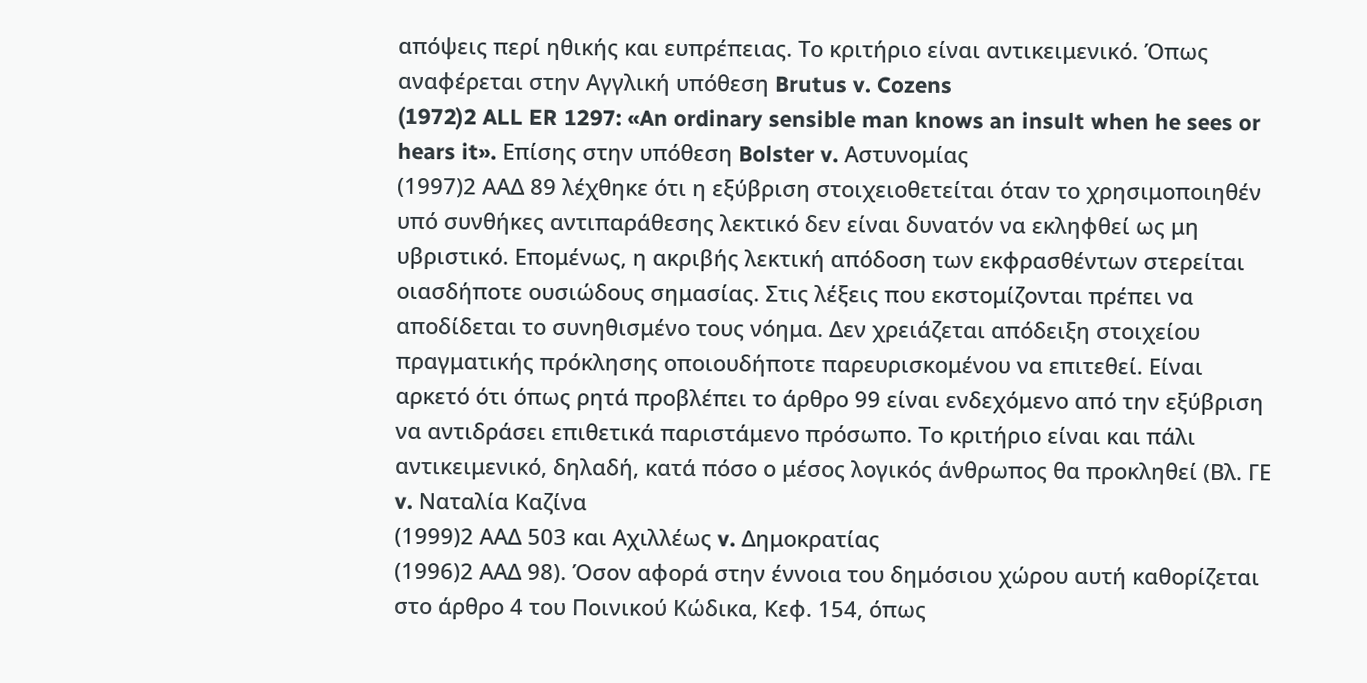απόψεις περί ηθικής και ευπρέπειας. Το κριτήριο είναι αντικειμενικό. Όπως αναφέρεται στην Αγγλική υπόθεση Brutus v. Cozens
(1972)2 ALL ER 1297: «An ordinary sensible man knows an insult when he sees or hears it». Επίσης στην υπόθεση Bolster v. Αστυνομίας
(1997)2 ΑΑΔ 89 λέχθηκε ότι η εξύβριση στοιχειοθετείται όταν το χρησιμοποιηθέν υπό συνθήκες αντιπαράθεσης λεκτικό δεν είναι δυνατόν να εκληφθεί ως μη υβριστικό. Επομένως, η ακριβής λεκτική απόδοση των εκφρασθέντων στερείται οιασδήποτε ουσιώδους σημασίας. Στις λέξεις που εκστομίζονται πρέπει να αποδίδεται το συνηθισμένο τους νόημα. Δεν χρειάζεται απόδειξη στοιχείου πραγματικής πρόκλησης οποιουδήποτε παρευρισκομένου να επιτεθεί. Είναι αρκετό ότι όπως ρητά προβλέπει το άρθρο 99 είναι ενδεχόμενο από την εξύβριση να αντιδράσει επιθετικά παριστάμενο πρόσωπο. Το κριτήριο είναι και πάλι αντικειμενικό, δηλαδή, κατά πόσο ο μέσος λογικός άνθρωπος θα προκληθεί (Βλ. ΓΕ v. Ναταλία Καζίνα
(1999)2 ΑΑΔ 503 και Αχιλλέως v. Δημοκρατίας
(1996)2 ΑΑΔ 98). Όσον αφορά στην έννοια του δημόσιου χώρου αυτή καθορίζεται στο άρθρο 4 του Ποινικού Κώδικα, Κεφ. 154, όπως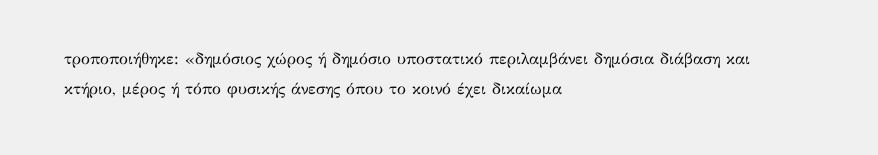τροποποιήθηκε: «δημόσιος χώρος ή δημόσιο υποστατικό περιλαμβάνει δημόσια διάβαση και κτήριο, μέρος ή τόπο φυσικής άνεσης όπου το κοινό έχει δικαίωμα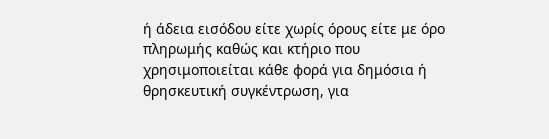ή άδεια εισόδου είτε χωρίς όρους είτε με όρο πληρωμής καθώς και κτήριο που χρησιμοποιείται κάθε φορά για δημόσια ή θρησκευτική συγκέντρωση, για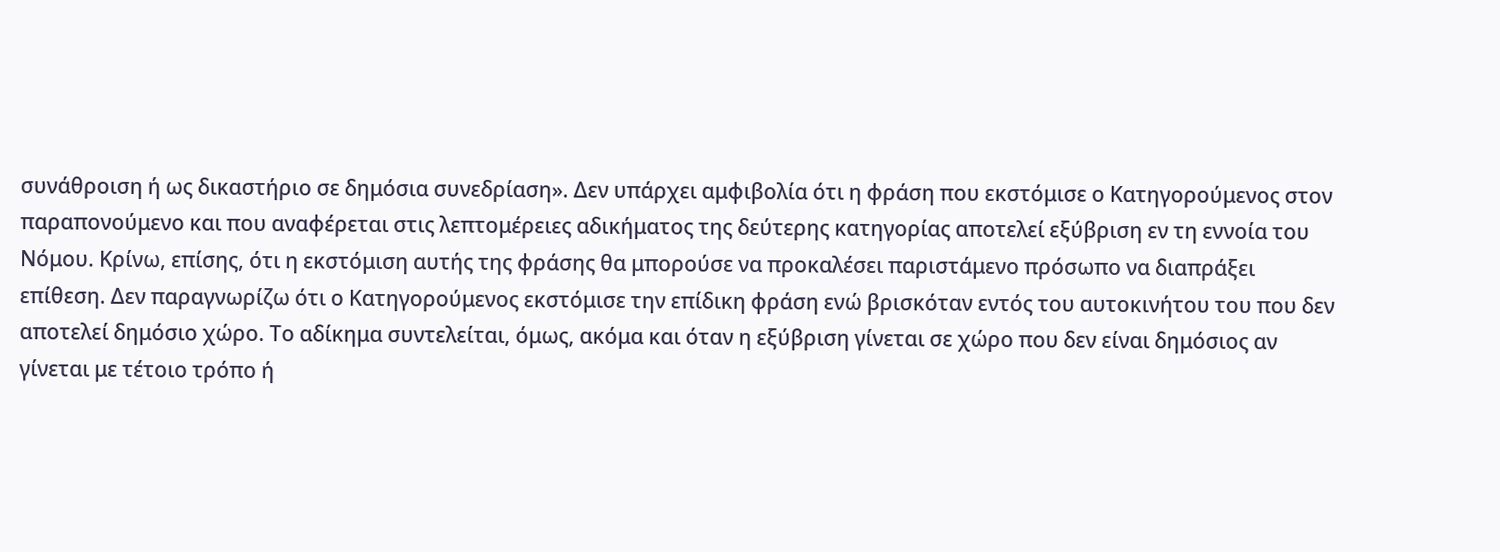συνάθροιση ή ως δικαστήριο σε δημόσια συνεδρίαση». Δεν υπάρχει αμφιβολία ότι η φράση που εκστόμισε ο Κατηγορούμενος στον παραπονούμενο και που αναφέρεται στις λεπτομέρειες αδικήματος της δεύτερης κατηγορίας αποτελεί εξύβριση εν τη εννοία του Νόμου. Κρίνω, επίσης, ότι η εκστόμιση αυτής της φράσης θα μπορούσε να προκαλέσει παριστάμενο πρόσωπο να διαπράξει επίθεση. Δεν παραγνωρίζω ότι ο Κατηγορούμενος εκστόμισε την επίδικη φράση ενώ βρισκόταν εντός του αυτοκινήτου του που δεν αποτελεί δημόσιο χώρο. Το αδίκημα συντελείται, όμως, ακόμα και όταν η εξύβριση γίνεται σε χώρο που δεν είναι δημόσιος αν γίνεται με τέτοιο τρόπο ή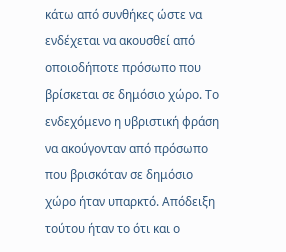κάτω από συνθήκες ώστε να ενδέχεται να ακουσθεί από οποιοδήποτε πρόσωπο που βρίσκεται σε δημόσιο χώρο. Το ενδεχόμενο η υβριστική φράση να ακούγονταν από πρόσωπο που βρισκόταν σε δημόσιο χώρο ήταν υπαρκτό. Απόδειξη τούτου ήταν το ότι και ο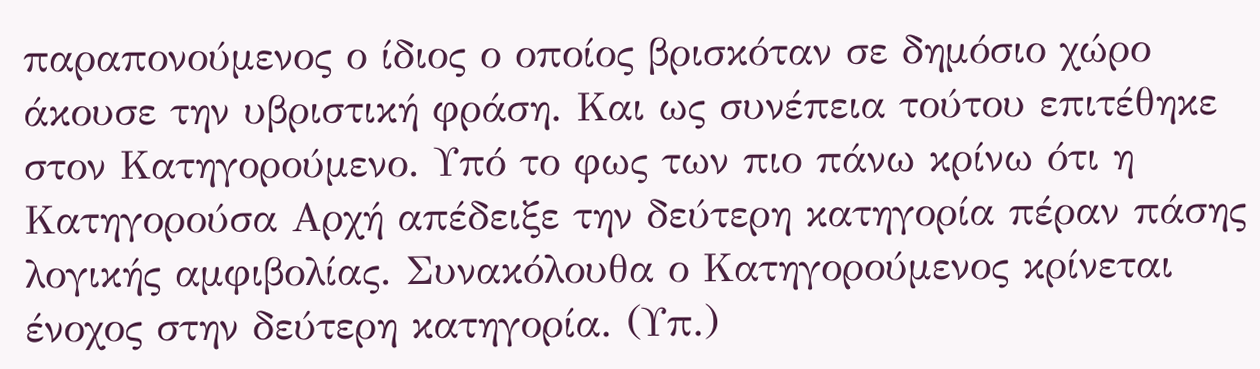παραπονούμενος ο ίδιος ο οποίος βρισκόταν σε δημόσιο χώρο άκουσε την υβριστική φράση. Και ως συνέπεια τούτου επιτέθηκε στον Κατηγορούμενο. Υπό το φως των πιο πάνω κρίνω ότι η Κατηγορούσα Αρχή απέδειξε την δεύτερη κατηγορία πέραν πάσης λογικής αμφιβολίας. Συνακόλουθα ο Κατηγορούμενος κρίνεται ένοχος στην δεύτερη κατηγορία. (Υπ.)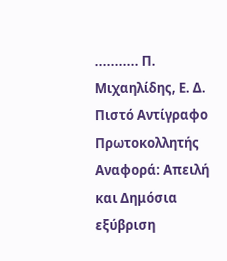........... Π. Μιχαηλίδης, Ε. Δ. Πιστό Αντίγραφο Πρωτοκολλητής Αναφορά: Απειλή και Δημόσια εξύβριση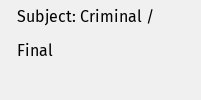Subject: Criminal / Final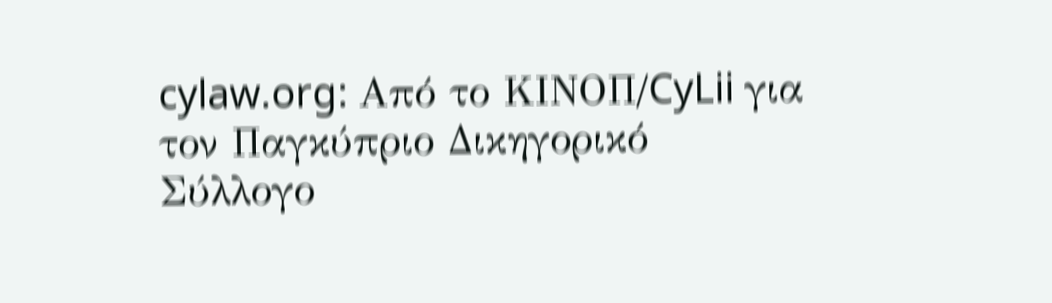cylaw.org: Από το ΚΙΝOΠ/CyLii για τον Παγκύπριο Δικηγορικό Σύλλογο